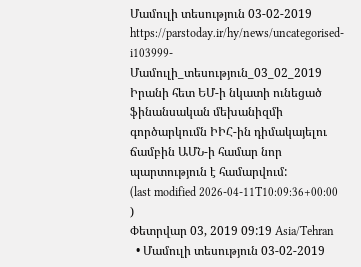Մամուլի տեսություն 03-02-2019
https://parstoday.ir/hy/news/uncategorised-i103999-Մամուլի_տեսություն_03_02_2019
Իրանի հետ ԵՄ-ի նկատի ունեցած ֆինանսական մեխանիզմի գործարկումն ԻԻՀ-ին դիմակայելու ճամբին ԱՄՆ-ի համար նոր պարտություն է համարվում:
(last modified 2026-04-11T10:09:36+00:00 )
Փետրվար 03, 2019 09:19 Asia/Tehran
  • Մամուլի տեսություն 03-02-2019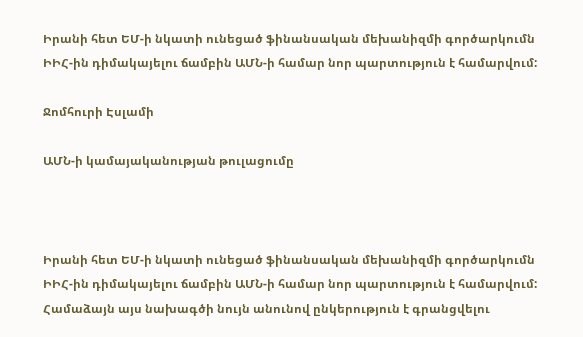Իրանի հետ ԵՄ-ի նկատի ունեցած ֆինանսական մեխանիզմի գործարկումն ԻԻՀ-ին դիմակայելու ճամբին ԱՄՆ-ի համար նոր պարտություն է համարվում:

Ջոմհուրի Էսլամի

ԱՄՆ-ի կամայականության թուլացումը



Իրանի հետ ԵՄ-ի նկատի ունեցած ֆինանսական մեխանիզմի գործարկումն ԻԻՀ-ին դիմակայելու ճամբին ԱՄՆ-ի համար նոր պարտություն է համարվում: Համաձայն այս նախագծի նույն անունով ընկերություն է գրանցվելու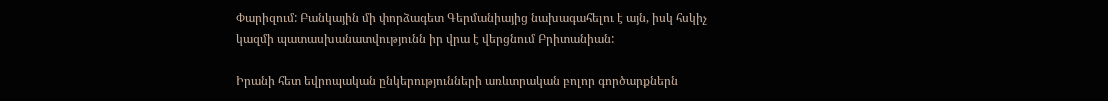Փարիզում: Բանկային մի փորձագետ Գերմանիայից նախագահելու է այն, իսկ հսկիչ կազմի պատասխանատվությունն իր վրա է վերցնում Բրիտանիան:

Իրանի հետ եվրոպական ընկերությունների առևտրական բոլոր գործարքներն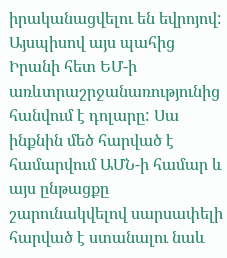իրականացվելու են եվրոյով: Այսպիսով այս պահից Իրանի հետ ԵՄ-ի առևտրաշրջանառությունից հանվում է դոլարը: Սա ինքնին մեծ հարված է համարվում ԱՄՆ-ի համար և այս ընթացքը շարունակվելով սարսափելի հարված է ստանալու նաև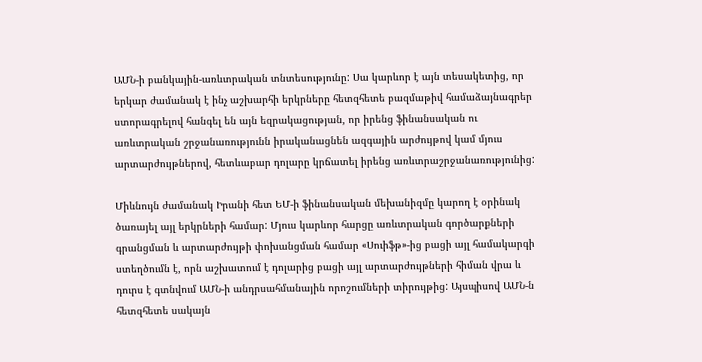ԱՄՆ-ի բանկային-առևտրական տնտեսությունը: Սա կարևոր է այն տեսակետից, որ երկար ժամանակ է ինչ աշխարհի երկրները հետզհետե բազմաթիվ համաձայնագրեր ստորագրելով հանգել են այն եզրակացության, որ իրենց ֆինանսական ու առևտրական շրջանառությունն իրականացնեն ազգային արժույթով կամ մյուս արտարժույթներով, հետևաբար դոլարը կրճատել իրենց առևտրաշրջանառությունից:

Միևնույն ժամանակ Իրանի հետ ԵՄ-ի ֆինանսական մեխանիզմը կարող է օրինակ ծառայել այլ երկրների համար: Մյուս կարևոր հարցը առևտրական գործարքների գրանցման և արտարժույթի փոխանցման համար «Սուիֆթ»-ից բացի այլ համակարգի ստեղծումն է, որն աշխատում է դոլարից բացի այլ արտարժույթների հիման վրա և դուրս է գտնվում ԱՄՆ-ի անդրսահմանային որոշումների տիրույթից: Այսպիսով ԱՄՆ-ն հետզհետե սակայն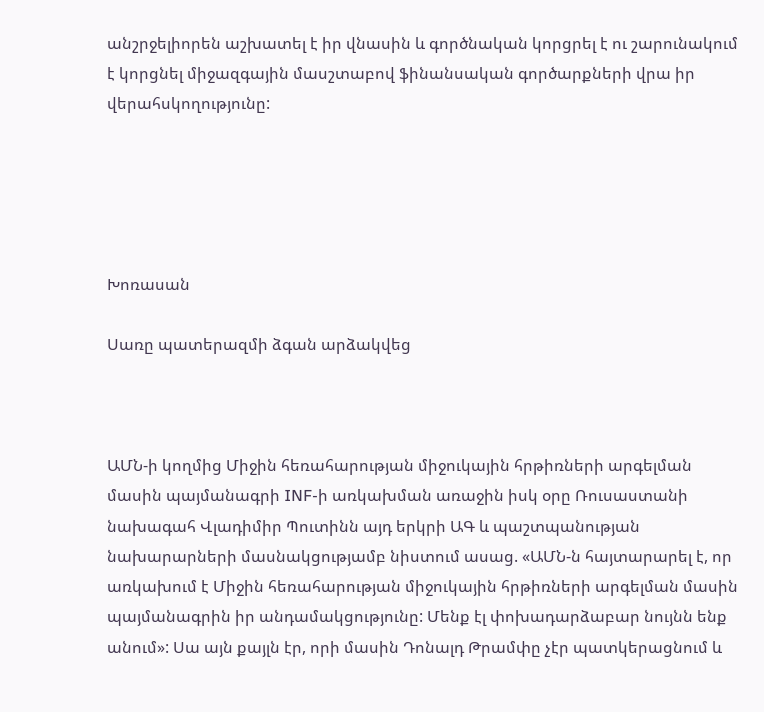անշրջելիորեն աշխատել է իր վնասին և գործնական կորցրել է ու շարունակում է կորցնել միջազգային մասշտաբով ֆինանսական գործարքների վրա իր վերահսկողությունը:





Խոռասան

Սառը պատերազմի ձգան արձակվեց



ԱՄՆ-ի կողմից Միջին հեռահարության միջուկային հրթիռների արգելման մասին պայմանագրի INF-ի առկախման առաջին իսկ օրը Ռուսաստանի նախագահ Վլադիմիր Պուտինն այդ երկրի ԱԳ և պաշտպանության նախարարների մասնակցությամբ նիստում ասաց. «ԱՄՆ-ն հայտարարել է, որ առկախում է Միջին հեռահարության միջուկային հրթիռների արգելման մասին պայմանագրին իր անդամակցությունը: Մենք էլ փոխադարձաբար նույնն ենք անում»: Սա այն քայլն էր, որի մասին Դոնալդ Թրամփը չէր պատկերացնում և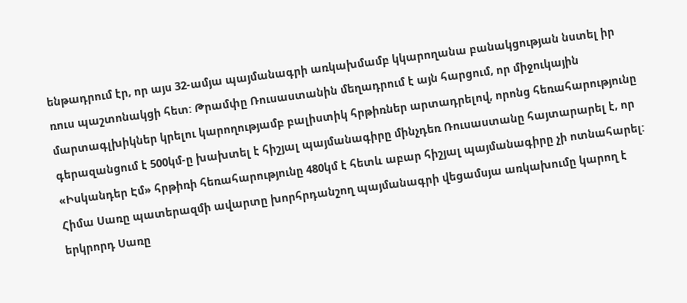ենթադրում էր, որ այս 32-ամյա պայմանագրի առկախմամբ կկարողանա բանակցության նստել իր ռուս պաշտոնակցի հետ: Թրամփը Ռուսաստանին մեղադրում է այն հարցում, որ միջուկային մարտագլխիկներ կրելու կարողությամբ բալիստիկ հրթիռներ արտադրելով, որոնց հեռահարությունը գերազանցում է 500կմ-ը խախտել է հիշյալ պայմանագիրը մինչդեռ Ռուսաստանը հայտարարել է, որ «Իսկանդեր Էմ» հրթիռի հեռահարությունը 480կմ է հետև աբար հիշյալ պայմանագիրը չի ոտնահարել: Հիմա Սառը պատերազմի ավարտը խորհրդանշող պայմանագրի վեցամսյա առկախումը կարող է երկրորդ Սառը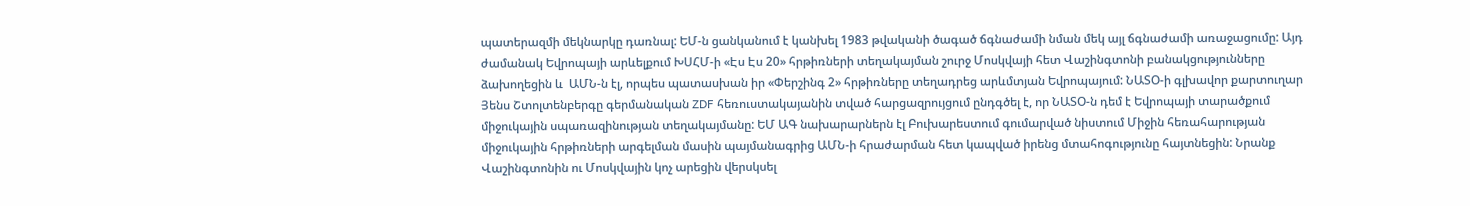պատերազմի մեկնարկը դառնալ: ԵՄ-ն ցանկանում է կանխել 1983 թվականի ծագած ճգնաժամի նման մեկ այլ ճգնաժամի առաջացումը: Այդ ժամանակ Եվրոպայի արևելքում ԽՍՀՄ-ի «Էս Էս 20» հրթիռների տեղակայման շուրջ Մոսկվայի հետ Վաշինգտոնի բանակցությունները ձախողեցին և  ԱՄՆ-ն էլ, որպես պատասխան իր «Փերշինգ 2» հրթիռները տեղադրեց արևմտյան Եվրոպայում: ՆԱՏՕ-ի գլխավոր քարտուղար Յենս Շտոլտենբերգը գերմանական ZDF հեռուստակայանին տված հարցազրույցում ընդգծել է, որ ՆԱՏՕ-ն դեմ է Եվրոպայի տարածքում միջուկային սպառազինության տեղակայմանը: ԵՄ ԱԳ նախարարներն էլ Բուխարեստում գումարված նիստում Միջին հեռահարության միջուկային հրթիռների արգելման մասին պայմանագրից ԱՄՆ-ի հրաժարման հետ կապված իրենց մտահոգությունը հայտնեցին: Նրանք Վաշինգտոնին ու Մոսկվային կոչ արեցին վերսկսել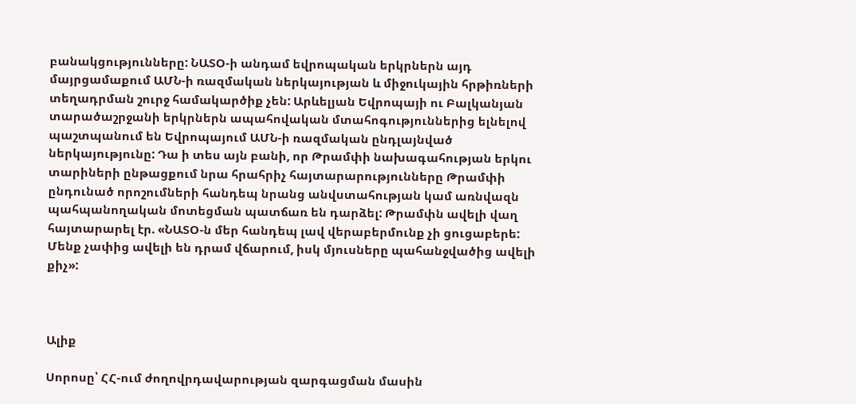բանակցությունները: ՆԱՏՕ-ի անդամ եվրոպական երկրներն այդ մայրցամաքում ԱՄՆ-ի ռազմական ներկայության և միջուկային հրթիռների տեղադրման շուրջ համակարծիք չեն: Արևելյան Եվրոպայի ու Բալկանյան տարածաշրջանի երկրներն ապահովական մտահոգություններից ելնելով պաշտպանում են Եվրոպայում ԱՄՆ-ի ռազմական ընդլայնված ներկայությունը: Դա ի տես այն բանի, որ Թրամփի նախագահության երկու տարիների ընթացքում նրա հրահրիչ հայտարարությունները Թրամփի ընդունած որոշումների հանդեպ նրանց անվստահության կամ առնվազն պահպանողական մոտեցման պատճառ են դարձել: Թրամփն ավելի վաղ հայտարարել էր. «ՆԱՏՕ-ն մեր հանդեպ լավ վերաբերմունք չի ցուցաբերե: Մենք չափից ավելի են դրամ վճարում, իսկ մյուսները պահանջվածից ավելի քիչ»:



Ալիք

Սորոսը՝ ՀՀ-ում ժողովրդավարության զարգացման մասին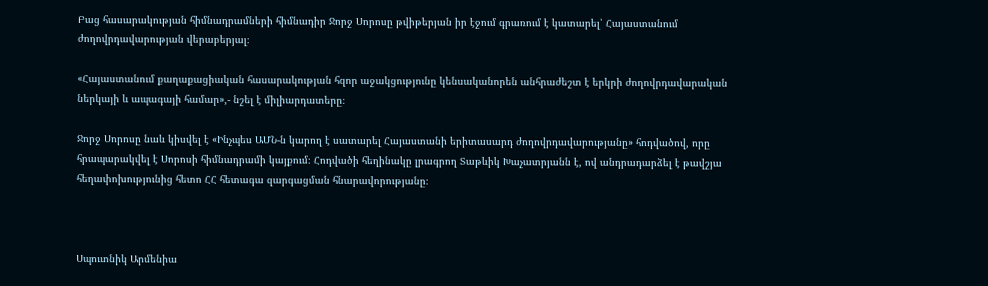Բաց հասարակության հիմնադրամների հիմնադիր Ջորջ Սորոսը թվիթերյան իր էջում գրառում է կատարել՝ Հայաստանում ժողովրդավարության վերաբերյալ։

«Հայաստանում քաղաքացիական հասարակության հզոր աջակցությունը կենսականորեն անհրաժեշտ է երկրի ժողովրդավարական ներկայի և ապագայի համար»,- նշել է միլիարդատերը։

Ջորջ Սորոսը նաև կիսվել է «Ինչպես ԱՄՆ-ն կարող է սատարել Հայաստանի երիտասարդ ժողովրդավարությանը» հոդվածով, որը հրապարակվել է Սորոսի հիմնադրամի կայքում։ Հոդվածի հեղինակը լրագրող Տաթևիկ Խաչատրյանն է, ով անդրադարձել է թավշյա հեղափոխությունից հետո ՀՀ հետագա զարգացման հնարավորությանը։



Սպուտնիկ Արմենիա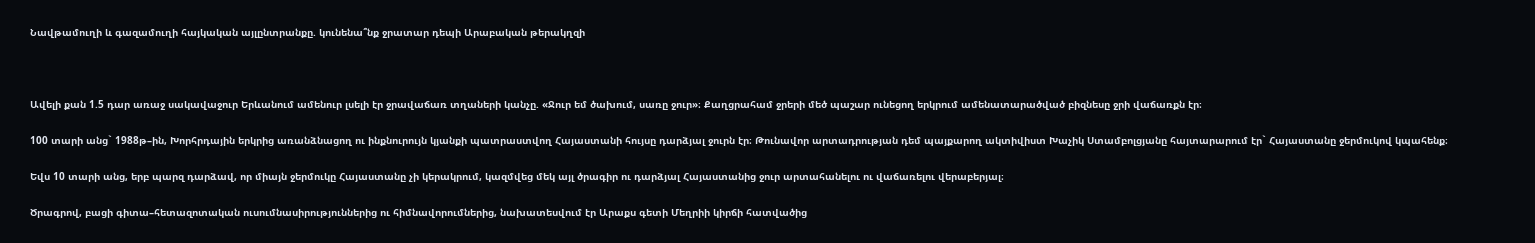Նավթամուղի և գազամուղի հայկական այլընտրանքը. կունենա՞նք ջրատար դեպի Արաբական թերակղզի



Ավելի քան 1.5 դար առաջ սակավաջուր Երևանում ամենուր լսելի էր ջրավաճառ տղաների կանչը. «Ջուր եմ ծախում, սառը ջուր»։ Քաղցրահամ ջրերի մեծ պաշար ունեցող երկրում ամենատարածված բիզնեսը ջրի վաճառքն էր։

100 տարի անց` 1988թ–ին, Խորհրդային երկրից առանձնացող ու ինքնուրույն կյանքի պատրաստվող Հայաստանի հույսը դարձյալ ջուրն էր։ Թունավոր արտադրության դեմ պայքարող ակտիվիստ Խաչիկ Ստամբոլցյանը հայտարարում էր` Հայաստանը ջերմուկով կպահենք։

Եվս 10 տարի անց, երբ պարզ դարձավ, որ միայն ջերմուկը Հայաստանը չի կերակրում, կազմվեց մեկ այլ ծրագիր ու դարձյալ Հայաստանից ջուր արտահանելու ու վաճառելու վերաբերյալ։

Ծրագրով, բացի գիտա–հետազոտական ուսումնասիրություններից ու հիմնավորումներից, նախատեսվում էր Արաքս գետի Մեղրիի կիրճի հատվածից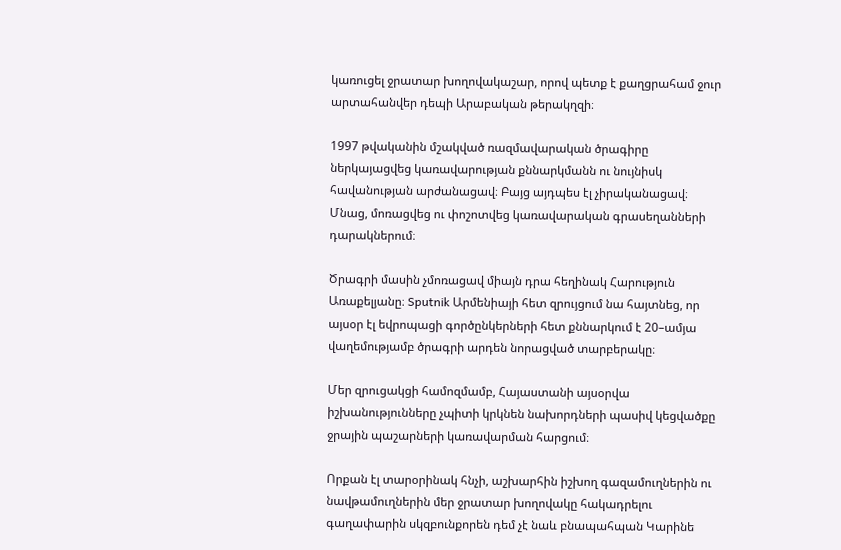կառուցել ջրատար խողովակաշար, որով պետք է քաղցրահամ ջուր արտահանվեր դեպի Արաբական թերակղզի։

1997 թվականին մշակված ռազմավարական ծրագիրը ներկայացվեց կառավարության քննարկմանն ու նույնիսկ հավանության արժանացավ։ Բայց այդպես էլ չիրականացավ։ Մնաց, մոռացվեց ու փոշոտվեց կառավարական գրասեղանների դարակներում։

Ծրագրի մասին չմոռացավ միայն դրա հեղինակ Հարություն Առաքելյանը։ Sputnik Արմենիայի հետ զրույցում նա հայտնեց, որ այսօր էլ եվրոպացի գործընկերների հետ քննարկում է 20–ամյա վաղեմությամբ ծրագրի արդեն նորացված տարբերակը։

Մեր զրուցակցի համոզմամբ, Հայաստանի այսօրվա իշխանությունները չպիտի կրկնեն նախորդների պասիվ կեցվածքը ջրային պաշարների կառավարման հարցում։

Որքան էլ տարօրինակ հնչի, աշխարհին իշխող գազամուղներին ու նավթամուղներին մեր ջրատար խողովակը հակադրելու գաղափարին սկզբունքորեն դեմ չէ նաև բնապահպան Կարինե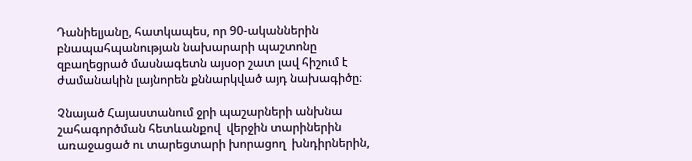Դանիելյանը, հատկապես, որ 90-ականներին բնապահպանության նախարարի պաշտոնը զբաղեցրած մասնագետն այսօր շատ լավ հիշում է ժամանակին լայնորեն քննարկված այդ նախագիծը։

Չնայած Հայաստանում ջրի պաշարների անխնա շահագործման հետևանքով  վերջին տարիներին առաջացած ու տարեցտարի խորացող  խնդիրներին,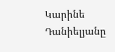Կարինե Դանիելյանը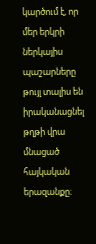կարծում է, որ մեր երկրի ներկայիս պաշարները թույլ տալիս են իրականացնել թղթի վրա մնացած հայկական երազանքը։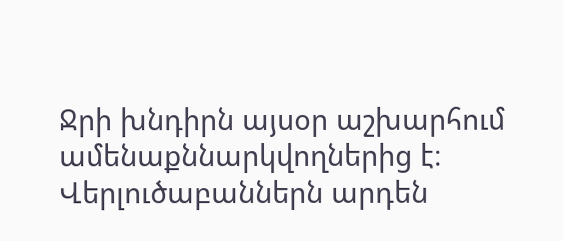Ջրի խնդիրն այսօր աշխարհում ամենաքննարկվողներից է։ Վերլուծաբաններն արդեն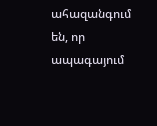ահազանգում են, որ ապագայում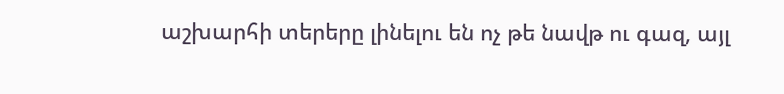աշխարհի տերերը լինելու են ոչ թե նավթ ու գազ, այլ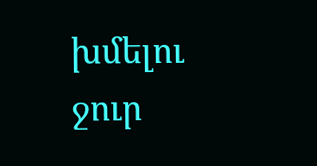խմելու ջուր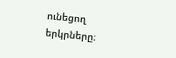ունեցող երկրները։